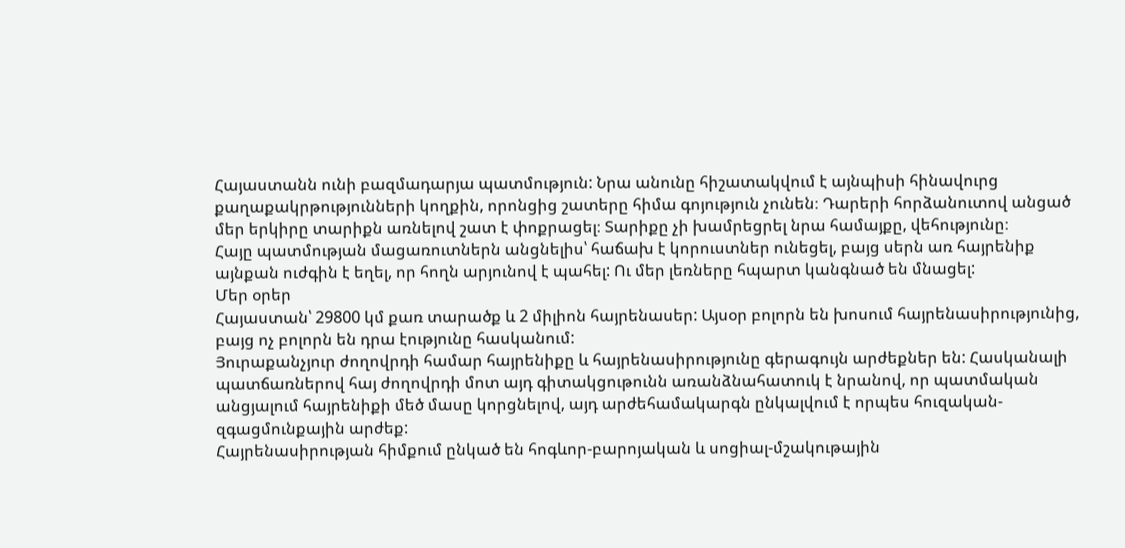Հայաստանն ունի բազմադարյա պատմություն: Նրա անունը հիշատակվում է այնպիսի հինավուրց քաղաքակրթությունների կողքին, որոնցից շատերը հիմա գոյություն չունեն։ Դարերի հորձանուտով անցած մեր երկիրը տարիքն առնելով շատ է փոքրացել։ Տարիքը չի խամրեցրել նրա համայքը, վեհությունը։
Հայը պատմության մացառուտներն անցնելիս՝ հաճախ է կորուստներ ունեցել, բայց սերն առ հայրենիք այնքան ուժգին է եղել, որ հողն արյունով է պահել: Ու մեր լեռները հպարտ կանգնած են մնացել:
Մեր օրեր
Հայաստան՝ 29800 կմ քառ տարածք և 2 միլիոն հայրենասեր: Այսօր բոլորն են խոսում հայրենասիրությունից, բայց ոչ բոլորն են դրա էությունը հասկանում:
Յուրաքանչյուր ժողովրդի համար հայրենիքը և հայրենասիրությունը գերագույն արժեքներ են: Հասկանալի պատճառներով հայ ժողովրդի մոտ այդ գիտակցութունն առանձնահատուկ է նրանով, որ պատմական անցյալում հայրենիքի մեծ մասը կորցնելով, այդ արժեհամակարգն ընկալվում է որպես հուզական-զգացմունքային արժեք:
Հայրենասիրության հիմքում ընկած են հոգևոր-բարոյական և սոցիալ-մշակութային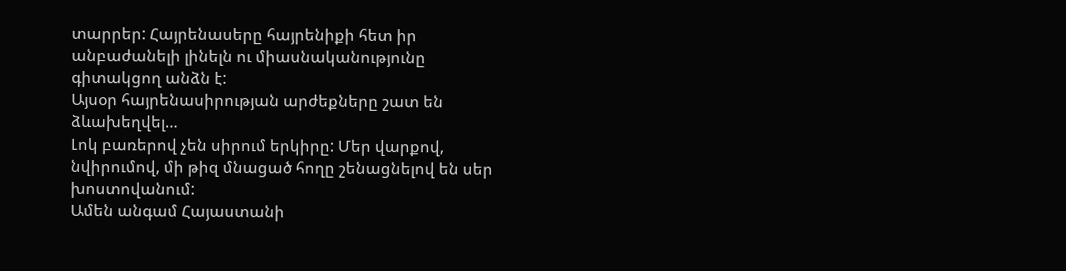տարրեր: Հայրենասերը հայրենիքի հետ իր անբաժանելի լինելն ու միասնականությունը գիտակցող անձն է:
Այսօր հայրենասիրության արժեքները շատ են ձևախեղվել…
Լոկ բառերով չեն սիրում երկիրը: Մեր վարքով, նվիրումով, մի թիզ մնացած հողը շենացնելով են սեր խոստովանում:
Ամեն անգամ Հայաստանի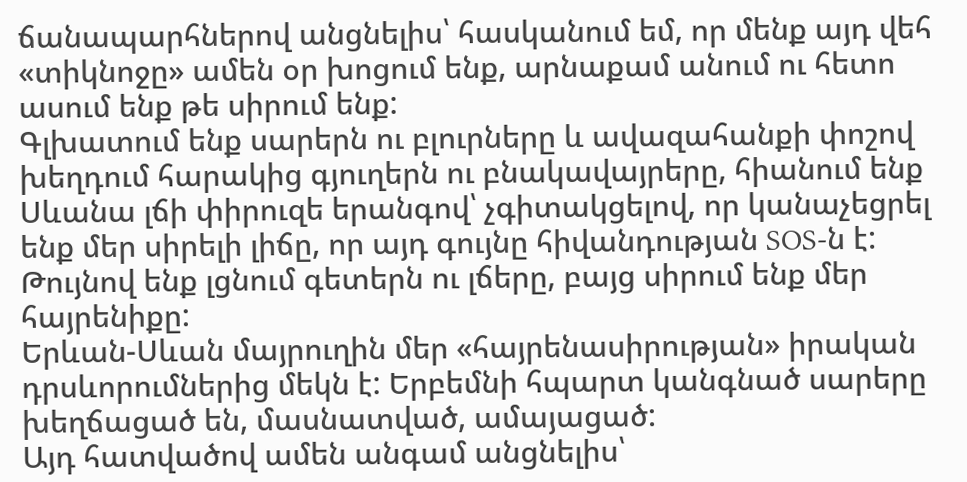ճանապարհներով անցնելիս՝ հասկանում եմ, որ մենք այդ վեհ «տիկնոջը» ամեն օր խոցում ենք, արնաքամ անում ու հետո ասում ենք թե սիրում ենք:
Գլխատում ենք սարերն ու բլուրները և ավազահանքի փոշով խեղդում հարակից գյուղերն ու բնակավայրերը, հիանում ենք Սևանա լճի փիրուզե երանգով՝ չգիտակցելով, որ կանաչեցրել ենք մեր սիրելի լիճը, որ այդ գույնը հիվանդության SOS-ն է:
Թույնով ենք լցնում գետերն ու լճերը, բայց սիրում ենք մեր հայրենիքը:
Երևան-Սևան մայրուղին մեր «հայրենասիրության» իրական դրսևորումներից մեկն է: Երբեմնի հպարտ կանգնած սարերը խեղճացած են, մասնատված, ամայացած:
Այդ հատվածով ամեն անգամ անցնելիս՝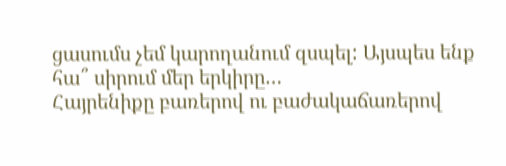ցասումս չեմ կարողանում զսպել: Այսպես ենք հա՞ սիրում մեր երկիրը…
Հայրենիքը բառերով ու բաժակաճառերով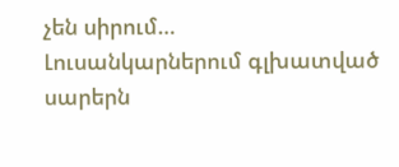չեն սիրում…
Լուսանկարներում գլխատված սարերն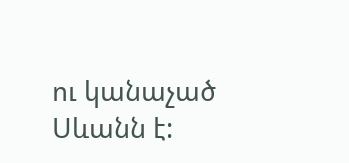ու կանաչած Սևանն է: